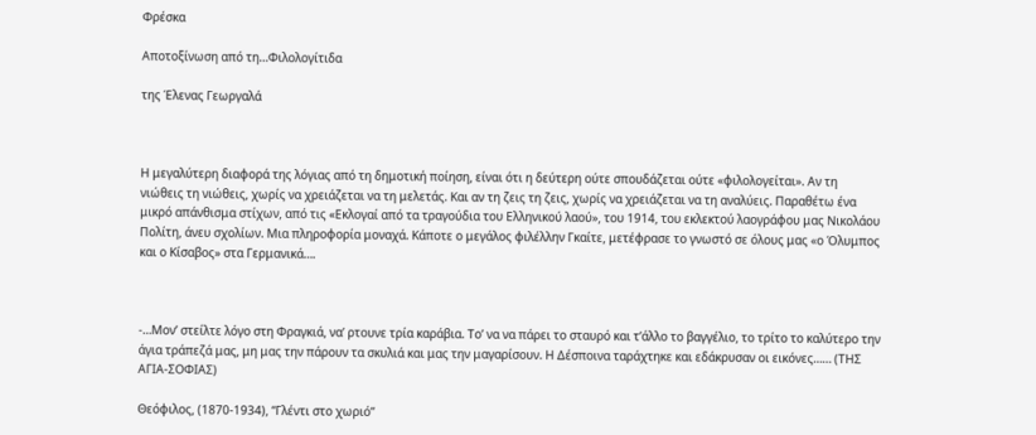Φρέσκα

Αποτοξίνωση από τη…Φιλολογίτιδα

της Έλενας Γεωργαλά



Η μεγαλύτερη διαφορά της λόγιας από τη δημοτική ποίηση, είναι ότι η δεύτερη ούτε σπουδάζεται ούτε «φιλολογείται». Αν τη νιώθεις τη νιώθεις, χωρίς να χρειάζεται να τη μελετάς. Και αν τη ζεις τη ζεις, χωρίς να χρειάζεται να τη αναλύεις. Παραθέτω ένα μικρό απάνθισμα στίχων, από τις «Εκλογαί από τα τραγούδια του Ελληνικού λαού», του 1914, του εκλεκτού λαογράφου μας Νικολάου Πολίτη, άνευ σχολίων. Μια πληροφορία μοναχά. Κάποτε ο μεγάλος φιλέλλην Γκαίτε, μετέφρασε το γνωστό σε όλους μας «ο Όλυμπος και ο Κίσαβος» στα Γερμανικά….



-…Μον’ στείλτε λόγο στη Φραγκιά, να’ ρτουνε τρία καράβια. Το’ να να πάρει το σταυρό και τ’άλλο το βαγγέλιο, το τρίτο το καλύτερο την άγια τράπεζά μας, μη μας την πάρουν τα σκυλιά και μας την μαγαρίσουν. Η Δέσποινα ταράχτηκε και εδάκρυσαν οι εικόνες…… (ΤΗΣ ΑΓΙΑ-ΣΟΦΙΑΣ)

Θεόφιλος, (1870-1934), “Γλέντι στο χωριό”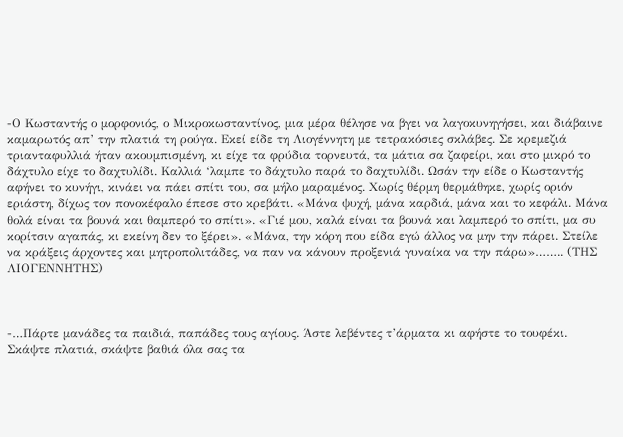-Ο Κωσταντής ο μορφονιός, ο Μικροκωσταντίνος, μια μέρα θέλησε να βγει να λαγοκυνηγήσει, και διάβαινε καμαρωτός απ’ την πλατιά τη ρούγα. Εκεί είδε τη Λιογέννητη με τετρακόσιες σκλάβες. Σε κρεμεζιά τριανταφυλλιά ήταν ακουμπισμένη, κι είχε τα φρύδια τορνευτά, τα μάτια σα ζαφείρι, και στο μικρό το δάχτυλο είχε το δαχτυλίδι. Καλλιά ‘λαμπε το δάχτυλο παρά το δαχτυλίδι. Ωσάν την είδε ο Κωσταντής αφήνει το κυνήγι, κινάει να πάει σπίτι του, σα μήλο μαραμένος. Χωρίς θέρμη θερμάθηκε, χωρίς οριόν εριάστη, δίχως τον πονοκέφαλο έπεσε στο κρεβάτι. «Μάνα ψυχή, μάνα καρδιά, μάνα και το κεφάλι. Μάνα θολά είναι τα βουνά και θαμπερό το σπίτι». «Γιέ μου, καλά είναι τα βουνά και λαμπερό το σπίτι, μα συ κορίτσιν αγαπάς, κι εκείνη δεν το ξέρει». «Μάνα, την κόρη που είδα εγώ άλλος να μην την πάρει. Στείλε να κράξεις άρχοντες και μητροπολιτάδες, να παν να κάνουν προξενιά γυναίκα να την πάρω»…….. (ΤΗΣ ΛΙΟΓΕΝΝΗΤΗΣ)



-…Πάρτε μανάδες τα παιδιά, παπάδες τους αγίους. Άστε λεβέντες τ’άρματα κι αφήστε το τουφέκι. Σκάψτε πλατιά, σκάψτε βαθιά όλα σας τα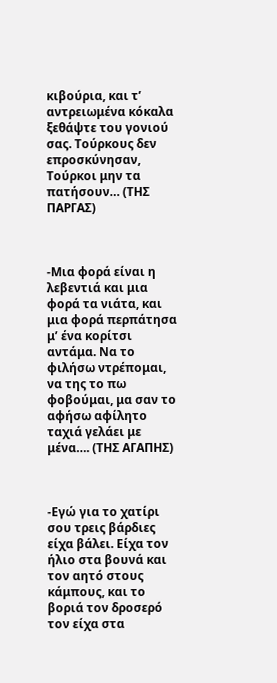κιβούρια, και τ’ αντρειωμένα κόκαλα ξεθάψτε του γονιού σας. Τούρκους δεν επροσκύνησαν, Τούρκοι μην τα πατήσουν… (ΤΗΣ ΠΑΡΓΑΣ)



-Μια φορά είναι η λεβεντιά και μια φορά τα νιάτα, και μια φορά περπάτησα μ’ ένα κορίτσι αντάμα. Να το φιλήσω ντρέπομαι, να της το πω φοβούμαι, μα σαν το αφήσω αφίλητο ταχιά γελάει με μένα…. (ΤΗΣ ΑΓΑΠΗΣ)



-Εγώ για το χατίρι σου τρεις βάρδιες είχα βάλει. Είχα τον ήλιο στα βουνά και τον αητό στους κάμπους, και το βοριά τον δροσερό τον είχα στα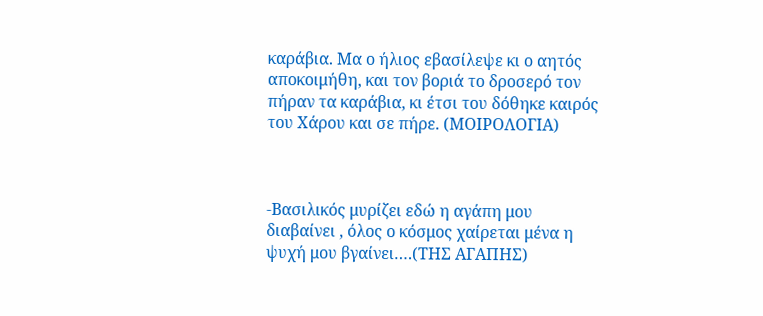καράβια. Μα ο ήλιος εβασίλεψε κι ο αητός αποκοιμήθη, και τον βοριά το δροσερό τον πήραν τα καράβια, κι έτσι του δόθηκε καιρός του Χάρου και σε πήρε. (ΜΟΙΡΟΛΟΓΙΑ)



-Βασιλικός μυρίζει εδώ η αγάπη μου διαβαίνει , όλος ο κόσμος χαίρεται μένα η ψυχή μου βγαίνει….(ΤΗΣ ΑΓΑΠΗΣ)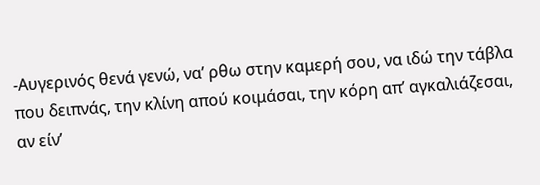-Αυγερινός θενά γενώ, να’ ρθω στην καμερή σου, να ιδώ την τάβλα που δειπνάς, την κλίνη απού κοιμάσαι, την κόρη απ’ αγκαλιάζεσαι, αν είν’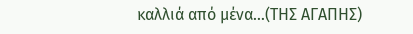καλλιά από μένα…(ΤΗΣ ΑΓΑΠΗΣ)